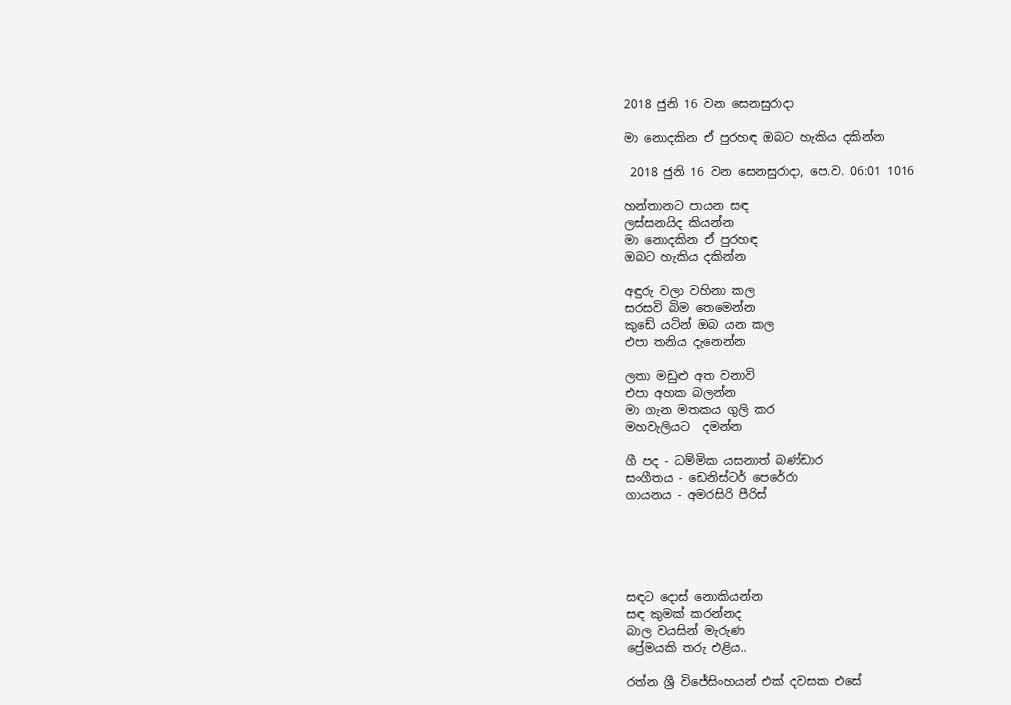2018 ජුනි 16 වන සෙනසුරාදා

මා නොදකින ඒ පුරහඳ ඔබට හැකිය දකින්න

 2018 ජුනි 16 වන සෙනසුරාදා, පෙ.ව. 06:01 1016

හන්තානට පායන සඳ
ලස්සනයිද කියන්න
මා නොදකින ඒ පුරහඳ
ඔබට හැකිය දකින්න

අඳුරු වලා වහිනා කල
සරසවි බිම තෙමෙන්න
කුඩේ යටින් ඔබ යන කල
එපා තනිය දැනෙන්න

ලතා මඩුළු අත වනාවි
එපා අහක බලන්න
මා ගැන මතකය ගුලි කර
මහවැලියට  දමන්න

ගී පද - ධම්මික යසනාත් බණ්ඩාර
සංගීතය - ඩෙනිස්ටර් පෙරේරා
ගායනය - අමරසිරි පීරිස්





සඳට දොස් නොකියන්න
සඳ කුමක් කරන්නද
බාල වයසින් මැරුණ
ප්‍රේමයකි තරු එළිය..

රත්න ශ්‍රී විජේසිංහයන් එක් දවසක එසේ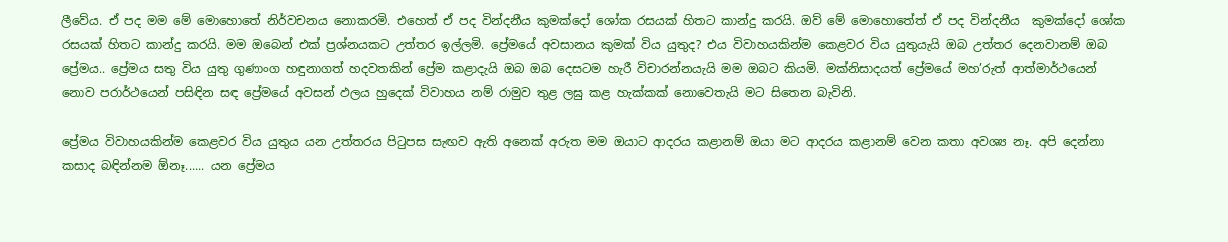ලීවේය. ඒ පද මම මේ මොහොතේ නිර්වචනය නොකරමි. එහෙත් ඒ පද වින්දනීය කුමක්දෝ ශෝක රසයක් හිතට කාන්දු කරයි. ඔව් මේ මොහොතේත් ඒ පද වින්දනීය  කුමක්දෝ ශෝක රසයක් හිතට කාන්දු කරයි. මම ඔබෙන් එක් ප්‍රශ්නයකට උත්තර ඉල්ලමි. ප්‍රේමයේ අවසානය කුමක් විය යුතුද? එය විවාහයකින්ම කෙළවර විය යුතුයැයි ඔබ උත්තර දෙනවානම් ඔබ ප්‍රේමය.. ප්‍රේමය සතු විය යුතු ගුණාංග හඳුනාගත් හදවතකින් ප්‍රේම කළාදැයි ඔබ ඔබ දෙසටම හැරී විචාරන්නයැයි මම ඔබට කියමි. මක්නිසාදයත් ප්‍රේමයේ මහ’රුත් ආත්මාර්ථයෙන් නොව පරාර්ථයෙන් පසිඳින සඳ ප්‍රේමයේ අවසන් ඵලය හුදෙක් විවාහය නම් රාමුව තුළ ලඝු කළ හැක්කක් නොවෙතැයි මට සිතෙන බැවිනි.

ප්‍රේමය විවාහයකින්ම කෙළවර විය යුතුය යන උත්තරය පිටුපස සැඟව ඇති අනෙක් අරුත මම ඔයාට ආදරය කළානම් ඔයා මට ආදරය කළානම් වෙන කතා අවශ්‍ය නෑ. අපි දෙන්නා කසාද බඳින්නම ඕනෑ...... යන ප්‍රේමය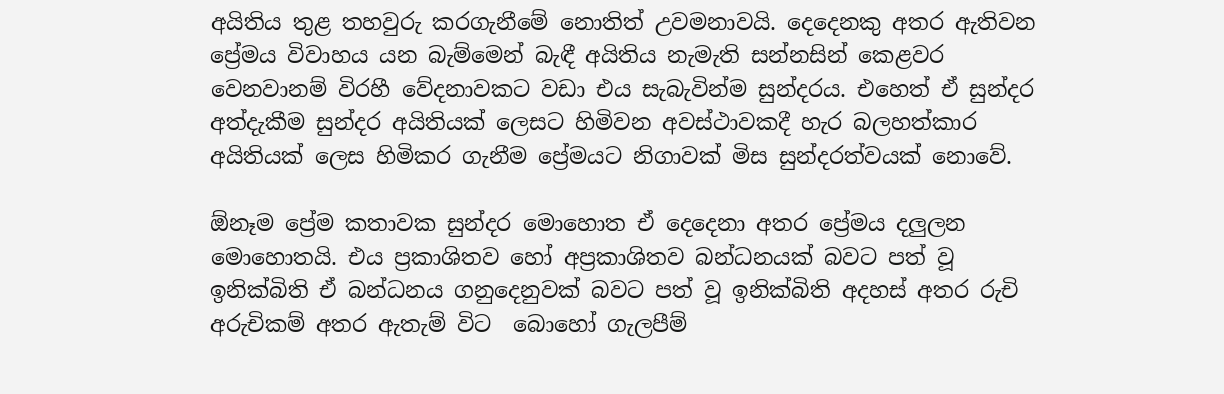අයිතිය තුළ තහවුරු කරගැනීමේ නොතිත් උවමනාවයි. දෙදෙනකු අතර ඇතිවන ප්‍රේමය විවාහය යන බැම්මෙන් බැඳී අයිතිය නැමැති සන්නසින් කෙළවර වෙනවානම් විරහී වේදනාවකට වඩා එය සැබැවින්ම සුන්දරය. එහෙත් ඒ සුන්දර අත්දැකීම සුන්දර අයිතියක් ලෙසට හිමිවන අවස්ථාවකදී හැර බලහත්කාර අයිතියක් ලෙස හිමිකර ගැනීම ප්‍රේමයට නිගාවක් මිස සුන්දරත්වයක් නොවේ.

ඕනෑම ප්‍රේම කතාවක සුන්දර මොහොත ඒ දෙදෙනා අතර ප්‍රේමය දලුලන මොහොතයි. එය ප්‍රකාශිතව හෝ අප්‍රකාශිතව බන්ධනයක් බවට පත් වූ ඉනික්බිති ඒ බන්ධනය ගනුදෙනුවක් බවට පත් වූ ඉනික්බිති අදහස් අතර රුචි අරුචිකම් අතර ඇතැම් විට  බොහෝ ගැලපීම්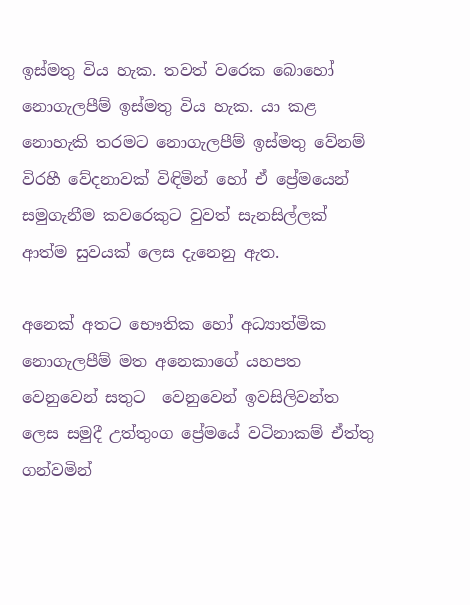ඉස්මතු විය හැක. තවත් වරෙක බොහෝ නොගැලපීම් ඉස්මතු විය හැක. යා කළ නොහැකි තරමට නොගැලපීම් ඉස්මතු වේනම් විරහී වේදනාවක් විඳිමින් හෝ ඒ ප්‍රේමයෙන් සමුගැනීම කවරෙකුට වුවත් සැනසිල්ලක් ආත්ම සුවයක් ලෙස දැනෙනු ඇත.

අනෙක් අතට භෞතික හෝ අධ්‍යාත්මික නොගැලපීම් මත අනෙකාගේ යහපත වෙනුවෙන් සතුට  වෙනුවෙන් ඉවසිලිවන්ත ලෙස සමුදී උත්තුංග ප්‍රේමයේ වටිනාකම් ඒත්තු ගන්වමින්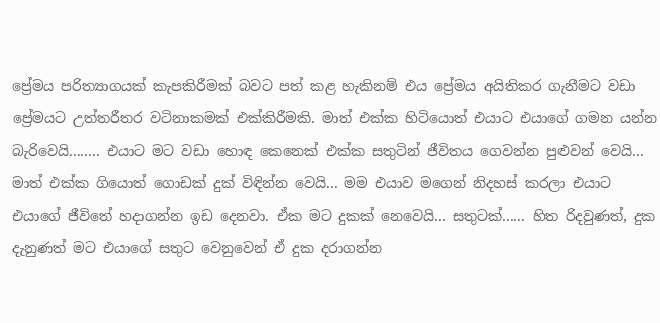ප්‍රේමය පරිත්‍යාගයක් කැපකිරීමක් බවට පත් කළ හැකිනම් එය ප්‍රේමය අයිතිකර ගැනීමට වඩා ප්‍රේමයට උත්තරීතර වටිනාකමක් එක්කිරීමකි. මාත් එක්ක හිටියොත් එයාට එයාගේ ගමන යන්න බැරිවෙයි........ එයාට මට වඩා හොඳ කෙනෙක් එක්ක සතුටින් ජීවිතය ගෙවන්න පුළුවන් වෙයි... මාත් එක්ක ගියොත් ගොඩක් දුක් විඳින්න වෙයි... මම එයාව මගෙන් නිදහස් කරලා එයාට එයාගේ ජීවිතේ හදාගන්න ඉඩ දෙනවා. ඒක මට දුකක් නෙවෙයි... සතුටක්...... හිත රිදවුණත්, දුක දැනුණත් මට එයාගේ සතුට වෙනුවෙන් ඒ දුක දරාගන්න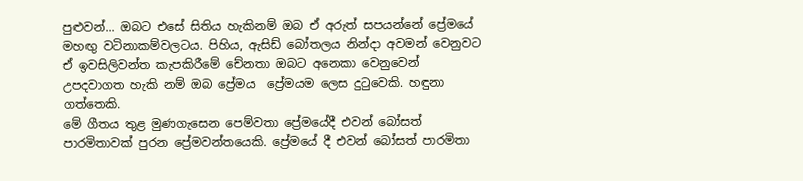පුළුවන්... ඔබට එසේ සිතිය හැකිනම් ඔබ ඒ අරුත් සපයන්නේ ප්‍රේමයේ මහඟු වටිනාකම්වලටය. පිහිය, ඇසිඩ් බෝතලය නින්දා අවමන් වෙනුවට ඒ ඉවසිලිවන්ත කැපකිරීමේ චේනතා ඔබට අනෙකා වෙනුවෙන් උපදවාගත හැකි නම් ඔබ ප්‍රේමය  ප්‍රේමයම ලෙස දුටුවෙකි. හඳුනා ගත්තෙකි.
මේ ගීතය තුළ මුණගැසෙන පෙම්වතා ප්‍රේමයේදී එවන් බෝසත් පාරමිතාවක් පුරන ප්‍රේමවන්තයෙකි. ප්‍රේමයේ දී එවන් බෝසත් පාරමිතා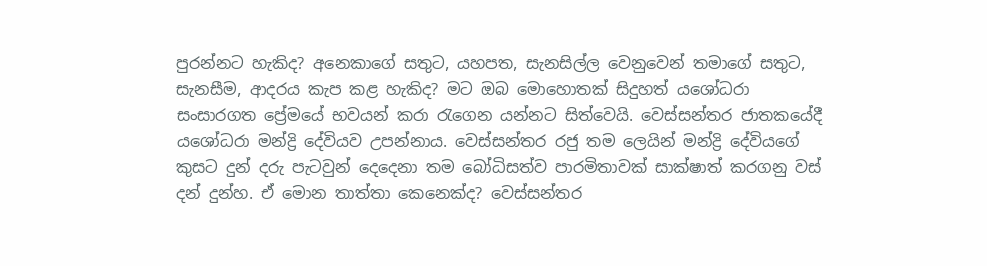පුරන්නට හැකිද? අනෙකාගේ සතුට, යහපත, සැනසිල්ල වෙනුවෙන් තමාගේ සතුට, සැනසීම, ආදරය කැප කළ හැකිද? මට ඔබ මොහොතක් සිදුහත් යශෝධරා සංසාරගත ප්‍රේමයේ භවයන් කරා රැගෙන යන්නට සිත්වෙයි. වෙස්සන්තර ජාතකයේදී යශෝධරා මන්ද්‍රි දේවියව උපන්නාය. වෙස්සන්තර රජු තම ලෙයින් මන්ද්‍රි දේවියගේ කුසට දුන් දරු පැටවුන් දෙදෙනා තම බෝධිසත්ව පාරමිතාවක් සාක්ෂාත් කරගනු වස් දන් දුන්හ. ඒ මොන තාත්තා කෙනෙක්ද? වෙස්සන්තර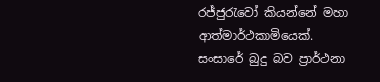රජ්ජුරැවෝ කියන්නේ මහා ආත්මාර්ථකාමියෙක්. සංසාරේ බුදු බව ප්‍රාර්ථනා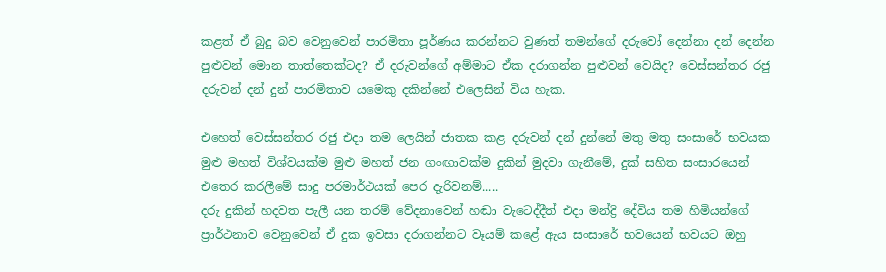කළත් ඒ බුදු බව වෙනුවෙන් පාරමිතා පූර්ණය කරන්නට වුණත් තමන්ගේ දරුවෝ දෙන්නා දන් දෙන්න පුළුවන් මොන තාත්තෙක්ටද? ඒ දරුවන්ගේ අම්මාට ඒක දරාගන්න පුළුවන් වෙයිද? වෙස්සන්තර රජු දරුවන් දන් දුන් පාරමිතාව යමෙකු දකින්නේ එලෙසින් විය හැක.

එහෙත් වෙස්සන්තර රජු එදා තම ලෙයින් ජාතක කළ දරුවන් දන් දුන්නේ මතු මතු සංසාරේ භවයක මුළු මහත් විශ්වයක්ම මුළු මහත් ජන ගංඟාවක්ම දුකින් මුදවා ගැනීමේ, දුක් සහිත සංසාරයෙන් එතෙර කරලීමේ සාදු පරමාර්ථයක් පෙර දැරිවනම්.....
දරු දුකින් හදවත පැලී යන තරම් වේදනාවෙන් හඬා වැටෙද්දීත් එදා මන්ද්‍රි දේවිය තම හිමියන්ගේ ප්‍රාර්ථනාව වෙනුවෙන් ඒ දුක ඉවසා දරාගන්නට වෑයම් කළේ ඇය සංසාරේ භවයෙන් භවයට ඔහු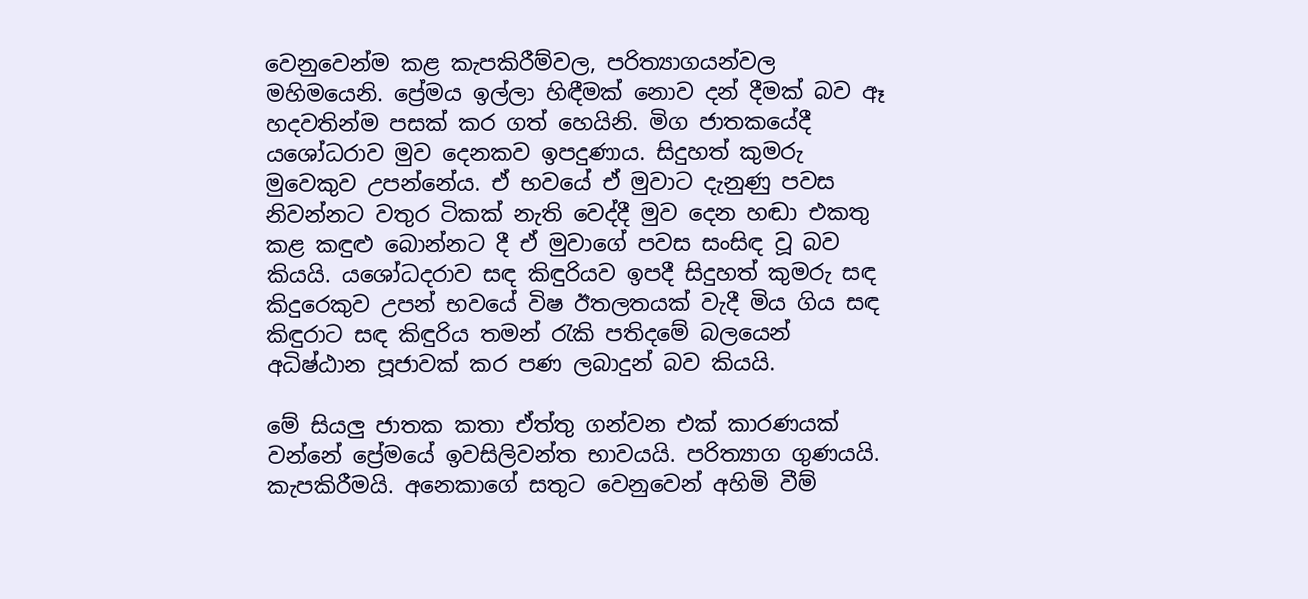වෙනුවෙන්ම කළ කැපකිරීම්වල, පරිත්‍යාගයන්වල මහිමයෙනි. ප්‍රේමය ඉල්ලා හිඳීමක් නොව දන් දීමක් බව ඈ හදවතින්ම පසක් කර ගත් හෙයිනි. මිග ජාතකයේදී යශෝධරාව මුව දෙනකව ඉපදුණාය. සිදුහත් කුමරු මුවෙකුව උපන්නේය. ඒ භවයේ ඒ මුවාට දැනුණු පවස නිවන්නට වතුර ටිකක් නැති වෙද්දී මුව දෙන හඬා එකතු කළ කඳුළු බොන්නට දී ඒ මුවාගේ පවස සංසිඳ වූ බව කියයි. යශෝධදරාව සඳ කිඳුරියව ඉපදී සිදුහත් කුමරු සඳ කිදුරෙකුව උපන් භවයේ විෂ ඊතලතයක් වැදී මිය ගිය සඳ කිඳුරාට සඳ කිඳුරිය තමන් රැකි පතිදමේ බලයෙන් අධිෂ්ඨාන පූජාවක් කර පණ ලබාදුන් බව කියයි.

මේ සියලු ජාතක කතා ඒත්තු ගන්වන එක් කාරණයක් වන්නේ ප්‍රේමයේ ඉවසිලිවන්ත භාවයයි. පරිත්‍යාග ගුණයයි. කැපකිරීමයි. අනෙකාගේ සතුට වෙනුවෙන් අහිමි වීම්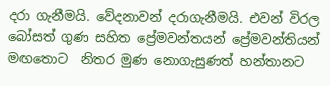දරා ගැනීමයි. වේදනාවන් දරාගැනීමයි. එවන් විරල බෝසත් ගුණ සහිත ප්‍රේමවන්තයන් ප්‍රේමවන්තියන් මඟතොට  නිතර මුණ නොගැසුණත් හන්තානට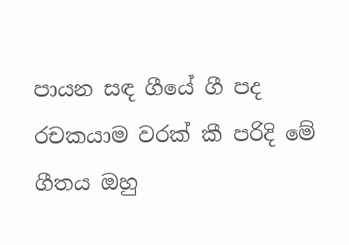පායන සඳ ගීයේ ගී පද රචකයාම වරක් කී පරිදි මේ ගීතය ඔහු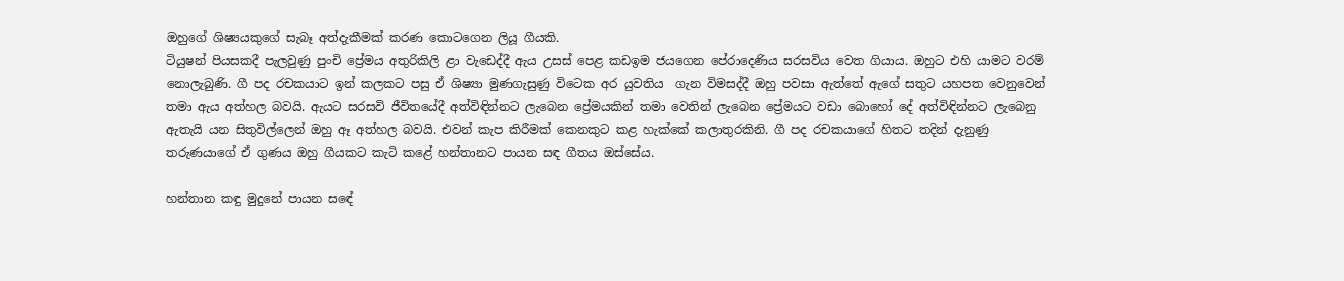ඔහුගේ ශිෂ්‍යයකුගේ සැබෑ අත්දැකීමක් කරණ කොටගෙන ලියූ ගීයකි.
ටියුෂන් පියසකදී පැලවුණු පුංචි ප්‍රේමය අතුරිකිලි ළා වැඩෙද්දී ඇය උසස් පෙළ කඩඉම ජයගෙන පේරාදෙණිය සරසවිය වෙත ගියාය. ඔහුට එහි යාමට වරම් නොලැබුණි. ගී පද රචකයාට ඉන් කලකට පසු ඒ ශිෂ්‍යා මුණගැසුණු විටෙක අර යුවතිය  ගැන විමසද්දී ඔහු පවසා ඇත්තේ ඇගේ සතුට යහපත වෙනුවෙන් තමා ඇය අත්හල බවයි. ඇයට සරසවි ජීවිතයේදී අත්විඳින්නට ලැබෙන ප්‍රේමයකින් තමා වෙතින් ලැබෙන ප්‍රේමයට වඩා බොහෝ දේ අත්විඳින්නට ලැබෙනු ඇතැයි යන සිතුවිල්ලෙන් ඔහු ඈ අත්හල බවයි. එවන් කැප කිරීමක් කෙනකුට කළ හැක්කේ කලාතුරකිනි. ගී පද රචකයාගේ හිතට තදින් දැනුණු තරුණයාගේ ඒ ගුණය ඔහු ගීයකට කැටි කළේ හන්තානට පායන සඳ ගීතය ඔස්සේය.

හන්තාන කඳු මුදුනේ පායන සඳේ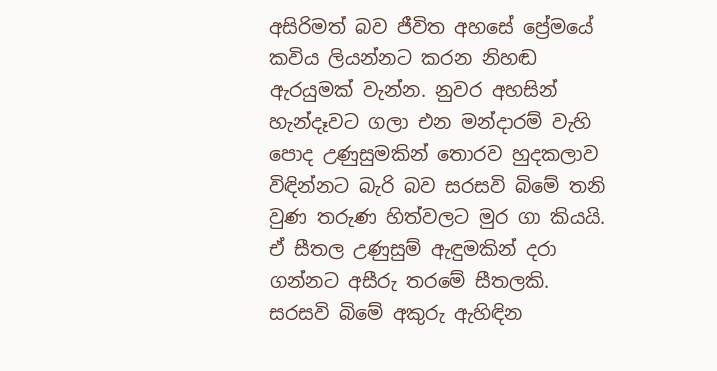අසිරිමත් බව ජීවිත අහසේ ප්‍රේමයේ කවිය ලියන්නට කරන නිහඬ ඇරයුමක් වැන්න. නුවර අහසින් හැන්දෑවට ගලා එන මන්දාරම් වැහි පොද උණුසුමකින් තොරව හුදකලාව විඳින්නට බැරි බව සරසවි බිමේ තනි වුණ තරුණ හිත්වලට මුර ගා කියයි. ඒ සීතල උණුසුම් ඇඳුමකින් දරා ගන්නට අසීරු තරමේ සීතලකි. සරසවි බිමේ අකුරු ඇහිඳින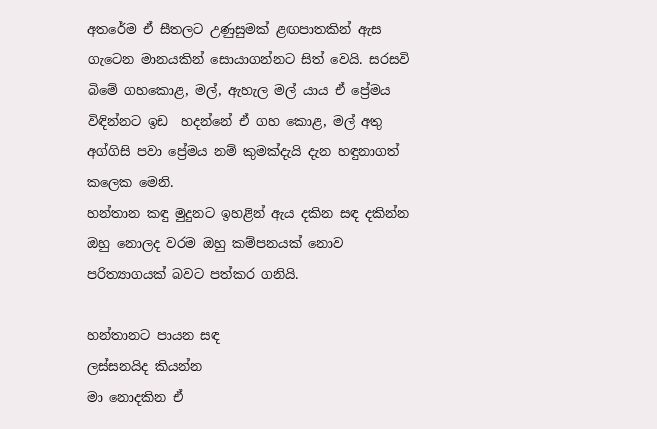අතරේම ඒ සීතලට උණුසුමක් ළඟපාතකින් ඇස ගැටෙන මානයකින් සොයාගන්නට සිත් වෙයි. සරසවි බිමේ ගහකොළ, මල්, ඇහැල මල් යාය ඒ ප්‍රේමය විඳින්නට ඉඩ  හදන්නේ ඒ ගහ කොළ, මල් අතු අග්ගිසි පවා ප්‍රේමය නම් කුමක්දැයි දැන හඳුනාගත් කලෙක මෙනි.
හන්තාන කඳු මුදුනට ඉහළින් ඇය දකින සඳ දකින්න ඔහු නොලද වරම ඔහු කම්පනයක් නොව පරිත්‍යාගයක් බවට පත්කර ගනියි.

හන්තානට පායන සඳ
ලස්සනයිද කියන්න
මා නොදකින ඒ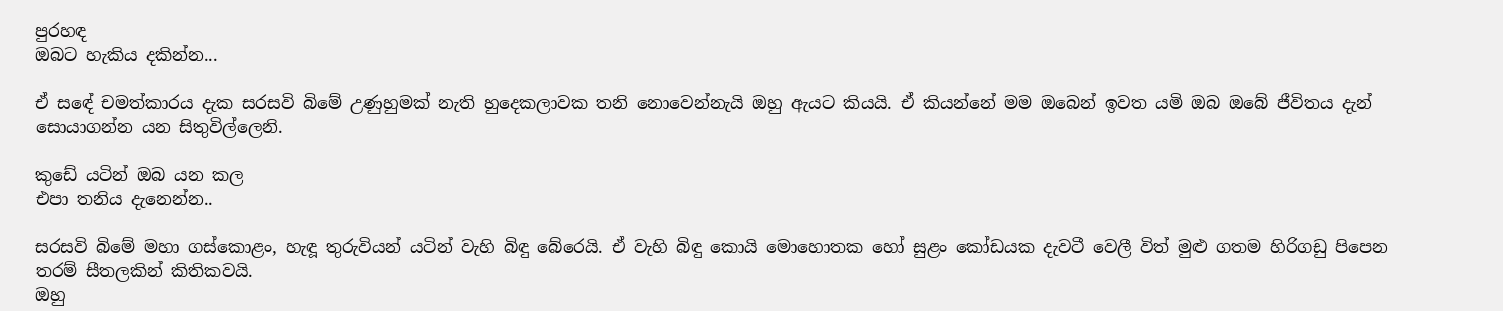පුරහඳ
ඔබට හැකිය දකින්න...

ඒ සඳේ චමත්කාරය දැක සරසවි බිමේ උණුහුමක් නැති හුදෙකලාවක තනි නොවෙන්නැයි ඔහු ඇයට කියයි. ඒ කියන්නේ මම ඔබෙන් ඉවත යමි ඔබ ඔබේ ජීවිතය දැන් සොයාගන්න යන සිතුවිල්ලෙනි.

කුඩේ යටින් ඔබ යන කල
එපා තනිය දැනෙන්න..

සරසවි බිමේ මහා ගස්කොළං, හැඳූ තුරුවියන් යටින් වැහි බිඳු බේරෙයි. ඒ වැහි බිඳු කොයි මොහොතක හෝ සුළං කෝඩයක දැවටී වෙලී විත් මුළු ගතම හිරිගඩු පිපෙන තරම් සීතලකින් කිතිකවයි.
ඔහු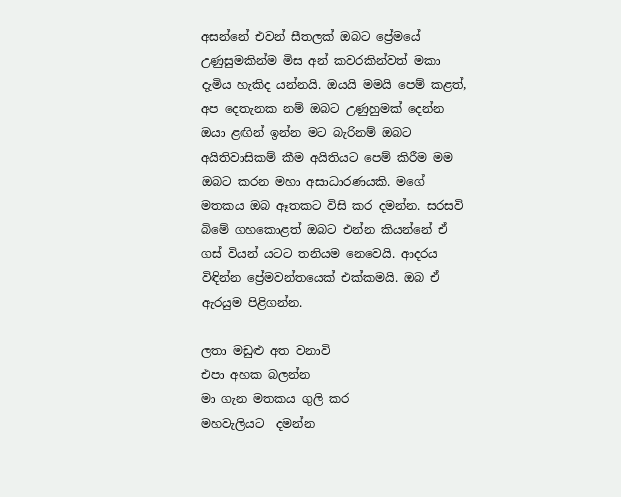අසන්නේ එවන් සීතලක් ඔබට ප්‍රේමයේ උණුසුමකින්ම මිස අන් කවරකින්වත් මකා දැමිය හැකිද යන්නයි. ඔයයි මමයි පෙම් කළත්, අප දෙතැනක නම් ඔබට උණුහුමක් දෙන්න ඔයා ළඟින් ඉන්න මට බැරිනම් ඔබට අයිතිවාසිකම් කීම අයිතියට පෙම් කිරීම මම ඔබට කරන මහා අසාධාරණයකි. මගේ මතකය ඔබ ඈතකට විසි කර දමන්න. සරසවි බිමේ ගහකොළත් ඔබට එන්න කියන්නේ ඒ ගස් වියන් යටට තනියම නෙවෙයි. ආදරය විඳින්න ප්‍රේමවන්තයෙක් එක්කමයි. ඔබ ඒ ඇරයුම පිළිගන්න.

ලතා මඩුළු අත වනාවි
එපා අහක බලන්න
මා ගැන මතකය ගුලි කර
මහවැලියට  දමන්න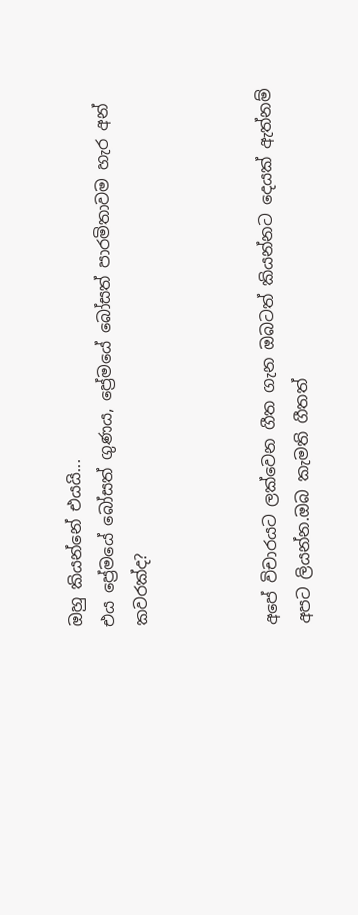ඔහු කියන්නේ එයයි...
එය ප්‍රේමයේ බෝසත් ගුණය, ප්‍රේමයේ බෝසත් පාරමිතාවම හැර අන් කවරක්ද?



අපේ විචාරයට ලක්වෙන ගීත ගැන ඔබටත් කියන්නට දෙයක් ඇත්නම් අපට ලියන්න.ඔබ කැමති ගීතත්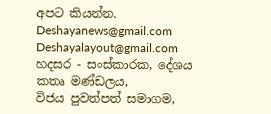අපට කියන්න.
Deshayanews@gmail.com
Deshayalayout@gmail.com
හදසර - සංස්කාරක, දේශය කතෘ මණ්ඩලය,
විජය පුවත්පත් සමාගම,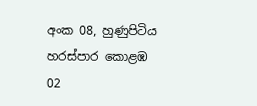අංක 08, හුණුපිටිය හරස්පාර කොළඹ 02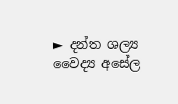► දන්ත ශල්‍ය වෛද්‍ය අසේල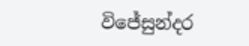විජේසුන්දර